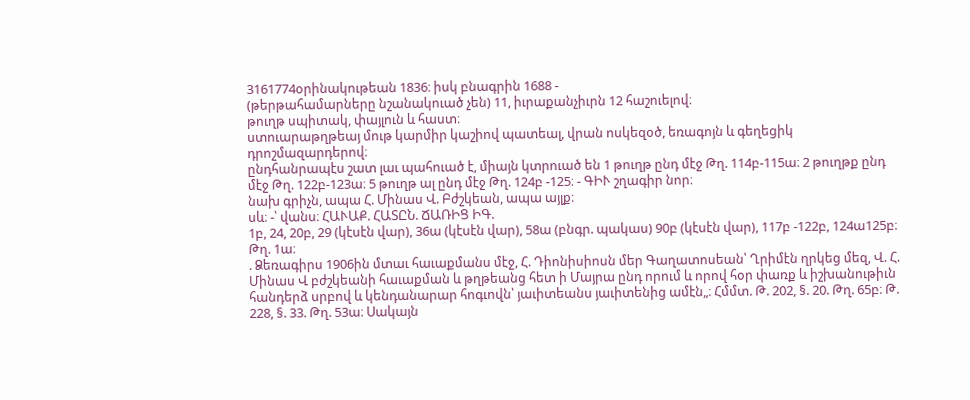3161774օրինակութեան 1836։ իսկ բնագրին 1688 -
(թերթահամարները նշանակուած չեն) 11, իւրաքանչիւրն 12 հաշուելով։
թուղթ սպիտակ, փայլուն և հաստ։
ստուարաթղթեայ մութ կարմիր կաշիով պատեալ, վրան ոսկեզօծ, եռագոյն և գեղեցիկ դրոշմազարդերով։
ընդհանրապէս շատ լաւ պահուած է, միայն կտրուած են 1 թուղթ ընդ մէջ Թղ. 114բ-115ա։ 2 թուղթք ընդ մէջ Թղ. 122բ-123ա։ 5 թուղթ ալ ընդ մէջ Թղ. 124բ -125։ - ԳԻՒ շղագիր նոր։
նախ գրիչն, ապա Հ. Մինաս Վ. Բժշկեան, ապա այլք։
սև։ -՝ վանս։ ՀԱՒԱՔ. ՀԱՏԸՆ. ՃԱՌԻՑ ԻԳ.
1բ, 24, 20բ, 29 (կէսէն վար), 36ա (կէսէն վար), 58ա (բնգր. պակաս) 90բ (կէսէն վար), 117բ -122բ, 124ա125բ։
Թղ. 1ա։
. Ձեռագիրս 1906ին մտաւ հաւաքմանս մէջ, Հ. Դիոնիսիոսն մեր Գաղատոսեան՝ Ղրիմէն ղրկեց մեզ, Վ. Հ. Մինաս Վ բժշկեանի հաւաքման և թղթեանց հետ ի Մայրա ընդ որում և որով հօր փառք և իշխանութիւն հանդերձ սրբով և կենդանարար հոգւովն՝ յաւիտեանս յաւիտենից ամէն„։ Հմմտ. Թ. 202, §. 20. Թղ. 65բ։ Թ. 228, §. 33. Թղ. 53ա։ Սակայն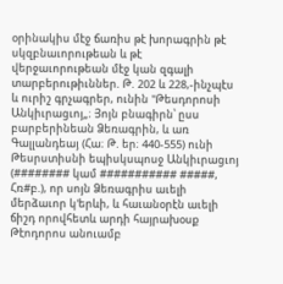օրինակիս մէջ ճառիս թէ խորագրին թէ սկզբնաւորութեան և թէ վերջաւորութեան մէջ կան զգալի տարբերութիւններ. Թ. 202 և 228,-ինչպէս և ուրիշ գրչագրեր, ունին "Թեսդորոսի Անկիւրացւոյ„։ Յոյն բնագիրն՝ ըսս բարբերինեան Ձեռագրին, և առ Գալլանդեայ (Հա։ Թ. եր։ 440-555) ունի Թեսրստիսնի եպիսկսպոսջ Անկիւրացւոյ (######## կամ ########### #####, Հռ#բ.), որ սոյն Ձեռագրիս աւելի մերձաւոր կ'երևի, և հաւանօրէն աւելի ճիշդ որովհետև արդի հայրախօսք Թէոդորոս անուամբ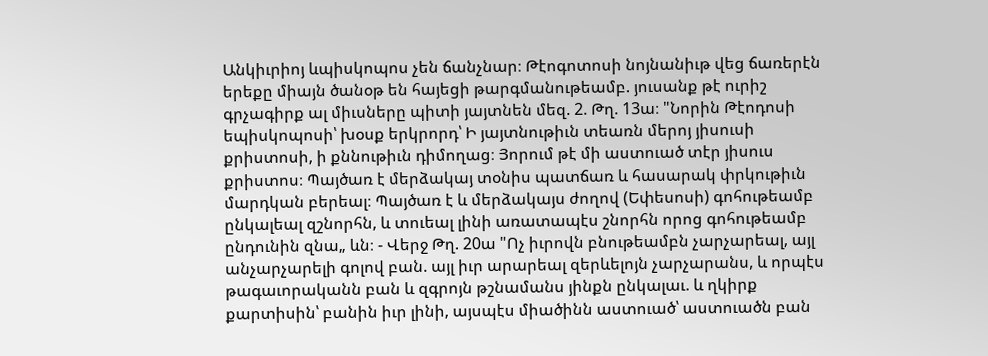Անկիւրիոյ ևպիսկոպոս չեն ճանչնար։ Թէոգոտոսի նոյնանիւթ վեց ճառերէն երեքը միայն ծանօթ են հայեցի թարգմանութեամբ. յուսանք թէ ուրիշ գրչագիրք ալ միւսները պիտի յայտնեն մեզ. 2. Թղ. 13ա։ "Նորին Թէոդոսի եպիսկոպոսի՝ խօսք երկրորդ՝ Ի յայտնութիւն տեառն մերոյ յիսուսի քրիստոսի, ի քննութիւն դիմողաց։ Յորում թէ մի աստուած տէր յիսուս քրիստոս։ Պայծառ է մերձակայ տօնիս պատճառ և հասարակ փրկութիւն մարդկան բերեալ։ Պայծառ է և մերձակայս ժողով (Եփեսոսի) գոհութեամբ ընկալեալ զշնորհն, և տուեալ լինի առատապէս շնորհն որոց գոհութեամբ ընդունին զնա„ ևն։ - Վերջ Թղ. 20ա "Ոչ իւրովն բնութեամբն չարչարեալ, այլ անչարչարելի գոլով բան. այլ իւր արարեալ զերևելոյն չարչարանս, և որպէս թագաւորականն բան և զգրոյն թշնամանս յինքն ընկալաւ. և ղկիրք քարտիսին՝ բանին իւր լինի, այսպէս միածինն աստուած՝ աստուածն բան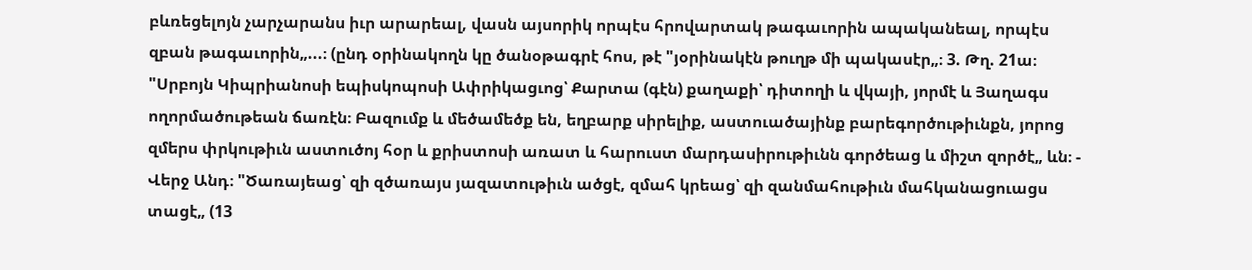բևռեցելոյն չարչարանս իւր արարեալ, վասն այսորիկ որպէս հրովարտակ թագաւորին ապականեալ, որպէս զբան թագաւորին„...։ (ընդ օրինակողն կը ծանօթագրէ հոս, թէ "յօրինակէն թուղթ մի պակասէր„։ 3. Թղ. 21ա։ "Սրբոյն Կիպրիանոսի եպիսկոպոսի Ափրիկացւոց՝ Քարտա (գէն) քաղաքի՝ դիտողի և վկայի, յորմէ և Յաղագս ողորմածութեան ճառէն։ Բազումք և մեծամեծք են, եղբարք սիրելիք, աստուածայինք բարեգործութիւնքն, յորոց զմերս փրկութիւն աստուծոյ հօր և քրիստոսի առատ և հարուստ մարդասիրութիւնն գործեաց և միշտ զործէ„ ևն։ - Վերջ Անդ։ "Ծառայեաց՝ զի զծառայս յազատութիւն ածցէ, զմահ կրեաց՝ զի զանմահութիւն մահկանացուացս տացէ„ (13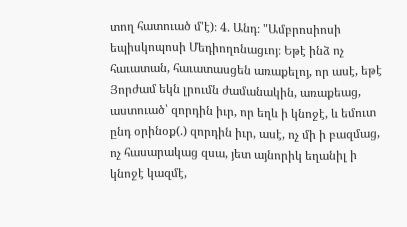տող հատուած մ'է)։ 4. Անդ։ "Ամբրոսիոսի եպիսկոպոսի Մեդիողոնացւոյ։ Եթէ ինձ ոչ հաւատան, հաւատասցեն առաքելոյ, որ ասէ, եթէ Յորժամ եկն լրումն ժամանակին, առաքեաց, աստուած՝ զորդին իւր, որ եղև ի կնոջէ, և եմուտ ընդ օրինօք(.) զորդին իւր, ասէ, ոչ մի ի բազմաց, ոչ հասարակաց զսա, յետ այնորիկ եղանիլ ի կնոջէ կազմէ,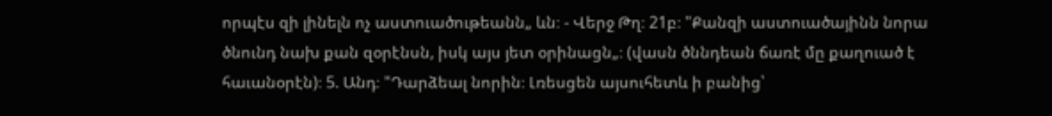որպէս զի լինելն ոչ աստուածութեանն„ ևն։ - Վերջ Թղ։ 21բ։ "Քանզի աստուածայինն նորա ծնունդ նախ քան զօրէնսն, իսկ այս յետ օրինացն„։ (վասն ծննդեան ճառէ մը քաղուած է հաւանօրէն)։ 5. Անդ։ "Դարձեալ նորին։ Լռեսցեն այսուհետև ի բանից՝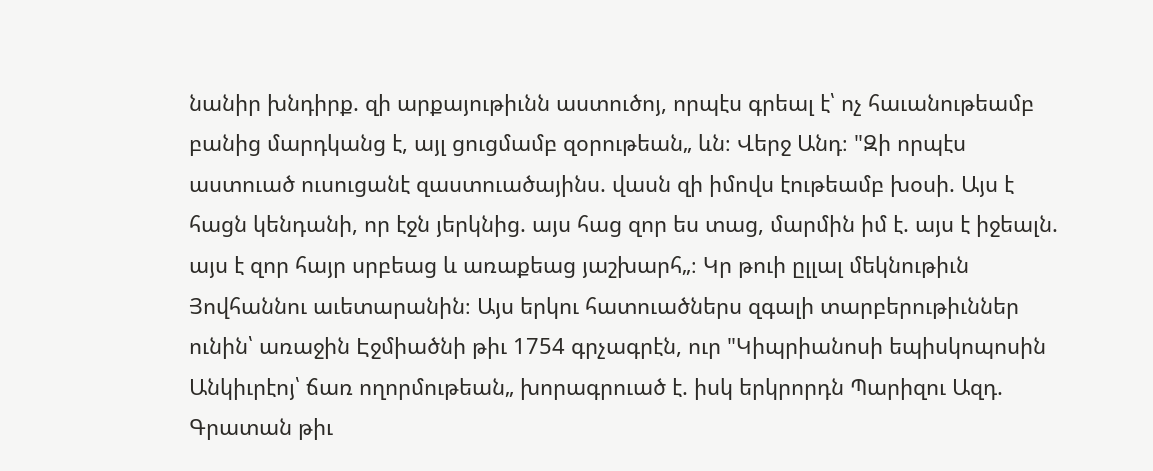նանիր խնդիրք. զի արքայութիւնն աստուծոյ, որպէս գրեալ է՝ ոչ հաւանութեամբ բանից մարդկանց է, այլ ցուցմամբ զօրութեան„ ևն։ Վերջ Անդ։ "Զի որպէս աստուած ուսուցանէ զաստուածայինս. վասն զի իմովս էութեամբ խօսի. Այս է հացն կենդանի, որ էջն յերկնից. այս հաց զոր ես տաց, մարմին իմ է. այս է իջեալն. այս է զոր հայր սրբեաց և առաքեաց յաշխարհ„։ Կր թուի ըլլալ մեկնութիւն Յովհաննու աւետարանին։ Այս երկու հատուածներս զգալի տարբերութիւններ ունին՝ առաջին Էջմիածնի թիւ 1754 գրչագրէն, ուր "Կիպրիանոսի եպիսկոպոսին Անկիւրէոյ՝ ճառ ողորմութեան„ խորագրուած է. իսկ երկրորդն Պարիզու Ազդ. Գրատան թիւ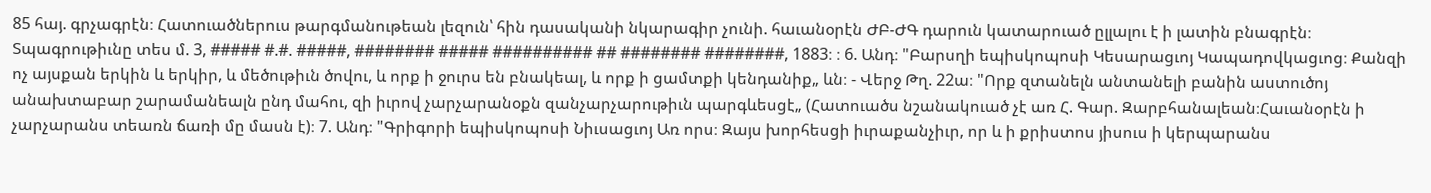85 հայ. գրչագրէն։ Հատուածներուս թարգմանութեան լեզուն՝ հին դասականի նկարագիր չունի. հաւանօրէն ԺԲ-ԺԳ դարուն կատարուած ըլլալու է ի լատին բնագրէն։ Տպագրութիւնը տես մ. 3, ##### #.#. #####, ######## ##### ########## ## ######## ########, 1883։ ։ 6. Անդ։ "Բարսղի եպիսկոպոսի Կեսարացւոյ Կապադովկացւոց։ Քանզի ոչ այսքան երկին և երկիր, և մեծութիւն ծովու, և որք ի ջուրս են բնակեալ, և որք ի ցամտքի կենդանիք„ ևն։ - Վերջ Թղ. 22ա։ "Որք զտանելն անտանելի բանին աստուծոյ անախտաբար շարամանեալն ընդ մահու, զի իւրով չարչարանօքն զանչարչարութիւն պարգևեսցէ„ (Հատուածս նշանակուած չէ առ Հ. Գար. Զարբհանալեան։Հաւանօրէն ի չարչարանս տեառն ճառի մը մասն է)։ 7. Անդ։ "Գրիգորի եպիսկոպոսի Նիւսացւոյ Առ որս։ Զայս խորհեսցի իւրաքանչիւր, որ և ի քրիստոս յիսուս ի կերպարանս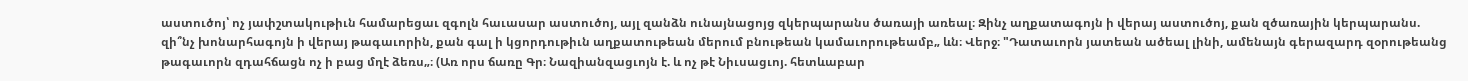աստուծոյ՝ ոչ յափշտակութիւն համարեցաւ զգոլն հաւասար աստուծոյ, այլ զանձն ունայնացոյց զկերպարանս ծառայի առեալ։ Զինչ աղքատագոյն ի վերայ աստուծոյ, քան զծառային կերպարանս. զի՞նչ խոնարհագոյն ի վերայ թագաւորին, քան գալ ի կցորդութիւն աղքատութեան մերում բնութեան կամաւորութեամբ„ ևն։ Վերջ։ "Դատաւորն յատեան ածեալ լինի, ամենայն գերազարդ զօրութեանց թագաւորն զդահճացն ոչ ի բաց մղէ ձեռս„։ (Առ որս ճառը Գր։ Նազիանզացւոյն է. և ոչ թէ Նիւսացւոյ. հետևաբար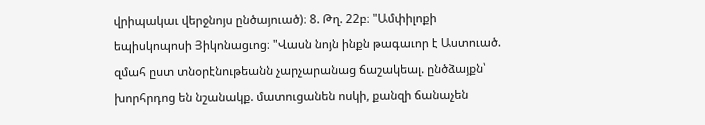վրիպակաւ վերջնոյս ընծայուած)։ 8. Թղ. 22բ։ "Ամփիլոքի եպիսկոպոսի Յիկոնացւոց։ "Վասն նոյն ինքն թագաւոր է Աստուած. զմահ ըստ տնօրէնութեանն չարչարանաց ճաշակեալ. ընծձայքն՝ խորհրդոց են նշանակք. մատուցանեն ոսկի, քանզի ճանաչեն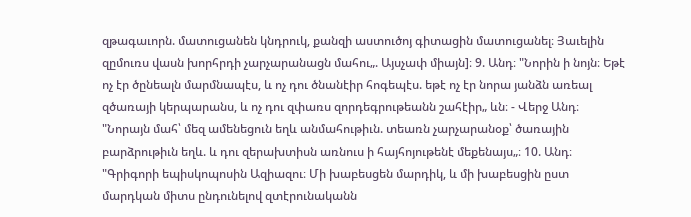զթագաւորն. մատուցանեն կնդրուկ, քանզի աստուծոյ գիտացին մատուցանել։ Յաւելին զըմուռս վասն խորհրդի չարչարանացն մահու„. Այսչափ միայն]։ 9. Անդ։ "Նորին ի նոյն։ Եթէ ոչ էր ծընեալն մարմնապէս, և ոչ դու ծնանէիր հոգեպէս. եթէ ոչ էր նորա յանձն առեալ զծառայի կերպարանս, և ոչ դու զփառս զորդեգրութեանն շահէիր„ ևն։ - Վերջ Անդ։ "Նորայն մահ՝ մեզ ամենեցուն եղև անմահութիւն. տեառն չարչարանօք՝ ծառային բարձրութիւն եղև. և դու զերախտիսն առնուս ի հայհոյութենէ մեքենայս„։ 10. Անդ։ "Գրիգորի եպիսկոպոսին Ազիազու։ Մի խաբեսցեն մարդիկ, և մի խաբեսցին ըստ մարդկան միտս ընդունելով զտէրունականն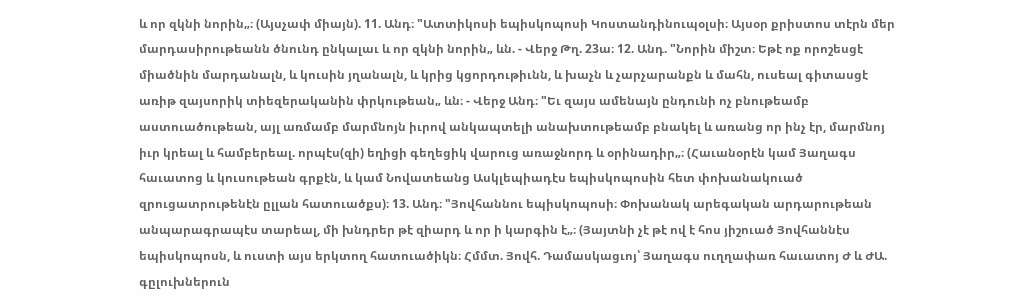և որ զկնի նորին„։ (Այսչափ միայն). 11. Անդ։ "Ատտիկոսի եպիսկոպոսի Կոստանդինուպօլսի։ Այսօր քրիստոս տէրն մեր մարդասիրութեանն ծնունդ ընկալաւ և որ զկնի նորին„ ևն. - Վերջ Թղ. 23ա։ 12. Անդ. "Նորին միշտ։ Եթէ ոք որոշեսցէ միածնին մարդանալն, և կուսին յղանալն, և կրից կցորդութիւնն, և խաչն և չարչարանքն և մահն, ուսեալ գիտասցէ առիթ զայսորիկ տիեզերականին փրկութեան„ ևն։ - Վերջ Անդ։ "Եւ զայս ամենայն ընդունի ոչ բնութեամբ աստուածութեան, այլ առմամբ մարմնոյն իւրով անկապտելի անախտութեամբ բնակել և առանց որ ինչ էր, մարմնոյ իւր կրեալ և համբերեալ. որպէս(զի) եղիցի գեղեցիկ վարուց առաջնորդ և օրինադիր„։ (Հաւանօրէն կամ Յաղագս հաւատոց և կուսութեան գրքէն, և կամ Նովատեանց Ասկլեպիադէս եպիսկոպոսին հետ փոխանակուած զրուցատրութենէն ըլլան հատուածքս)։ 13. Անդ։ "Յովհաննու եպիսկոպոսի։ Փոխանակ արեգական արդարութեան անպարագրապէս տարեալ, մի խնդրեր թէ զիարդ և որ ի կարգին է„։ (Յայտնի չէ թէ ով է հոս յիշուած Յովհաննէս եպիսկոպոսն, և ուստի այս երկտող հատուածիկն։ Հմմտ. Յովհ. Դամասկացւոյ՝ Յաղագս ուղղափառ հաւատոյ Ժ և ԺԱ. գըլուխներուն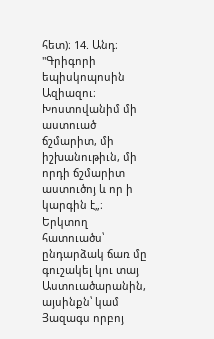հետ)։ 14. Անդ։ "Գրիգորի եպիսկոպոսին Ազիազու։ Խոստովանիմ մի աստուած ճշմարիտ, մի իշխանութիւն, մի որդի ճշմարիտ աստուծոյ և որ ի կարգին է„։ Երկտող հատուածս՝ ընդարձակ ճառ մը գուշակել կու տայ Աստուածարանին, այսինքն՝ կամ Յազագս որբոյ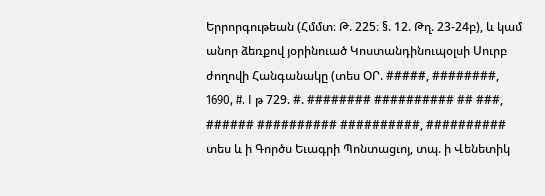Երրորգութեան (Հմմտ։ Թ. 225։ §. 12. Թղ. 23-24բ), և կամ անոր ձեռքով յօրինուած Կոստանդինուպօլսի Սուրբ ժողովի Հանգանակը (տես ՕՐ. #####, ########, 1690, #. I թ 729. #. ######## ########## ## ###, ###### ########## ##########, ########## տես և ի Գործս Եւագրի Պոնտացւոյ, տպ. ի Վենետիկ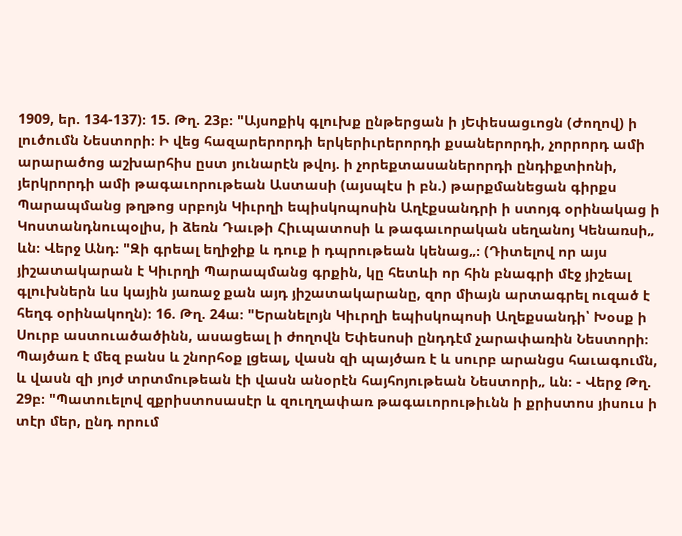1909, եր. 134-137)։ 15. Թղ. 23բ։ "Այսոքիկ գլուխք ընթերցան ի յԵփեսացւոցն (Ժողով) ի լուծումն Նեստորի։ Ի վեց հազարերորդի երկերիւրերորդի քսաներորդի, չորրորդ ամի արարածոց աշխարհիս ըստ յունարէն թվոյ. ի չորեքտասաներորդի ընդիքտիոնի, յերկրորդի ամի թագաւորութեան Աստասի (այսպէս ի բն.) թարքմանեցան գիրքս Պարապմանց թղթոց սրբոյն Կիւրղի եպիսկոպոսին Աղէքսանդրի ի ստոյգ օրինակաց ի Կոստանդնուպօլիս, ի ձեռն Դաւթի Հիւպատոսի և թագաւորական սեղանոյ Կենառսի„ ևն։ Վերջ Անդ։ "Զի գրեալ եղիջիք և դուք ի դպրութեան կենաց„։ (Դիտելով որ այս յիշատակարան է Կիւրղի Պարապմանց գրքին, կը հետևի որ հին բնագրի մէջ յիշեալ գլուխներն ևս կային յառաջ քան այդ յիշատակարանը, զոր միայն արտագրել ուզած է հեղգ օրինակողն)։ 16. Թղ. 24ա։ "Երանելոյն Կիւրղի եպիսկոպոսի Աղեքսանդի՝ Խօսք ի Սուրբ աստուածածինն, ասացեալ ի ժողովն Եփեսոսի ընդդէմ չարափառին Նեստորի։ Պայծառ է մեզ բանս և շնորհօք լցեալ, վասն զի պայծառ է և սուրբ արանցս հաւագումն, և վասն զի յոյժ տրտմութեան էի վասն անօրէն հայհոյութեան Նեստորի„ ևն։ - Վերջ Թղ. 29բ։ "Պատուելով զքրիստոսասէր և զուղղափառ թագաւորութիւնն ի քրիստոս յիսուս ի տէր մեր, ընդ որում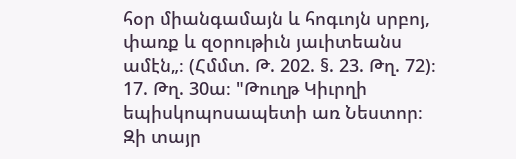հօր միանգամայն և հոգւոյն սրբոյ, փառք և զօրութիւն յաւիտեանս ամէն„։ (Հմմտ. Թ. 202. §. 23. Թղ. 72)։ 17. Թղ. 30ա։ "Թուղթ Կիւրղի եպիսկոպոսապետի առ Նեստոր։ Զի տայր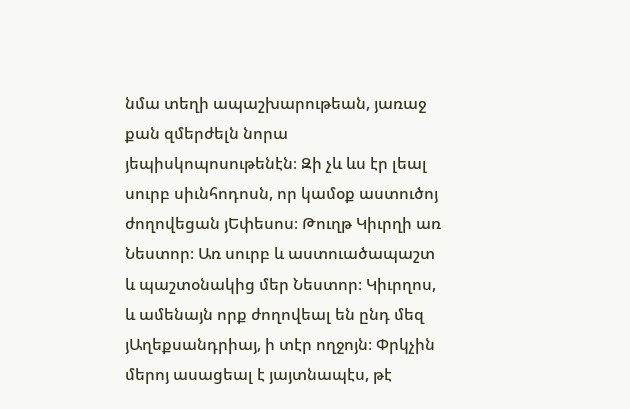նմա տեղի ապաշխարութեան, յառաջ քան զմերժելն նորա յեպիսկոպոսութենէն։ Զի չև ևս էր լեալ սուրբ սիւնհոդոսն, որ կամօք աստուծոյ ժողովեցան յԵփեսոս։ Թուղթ Կիւրղի առ Նեստոր։ Առ սուրբ և աստուածապաշտ և պաշտօնակից մեր Նեստոր։ Կիւրղոս, և ամենայն որք ժողովեալ են ընդ մեզ յԱղեքսանդրիայ, ի տէր ողջոյն։ Փրկչին մերոյ ասացեալ է յայտնապէս, թէ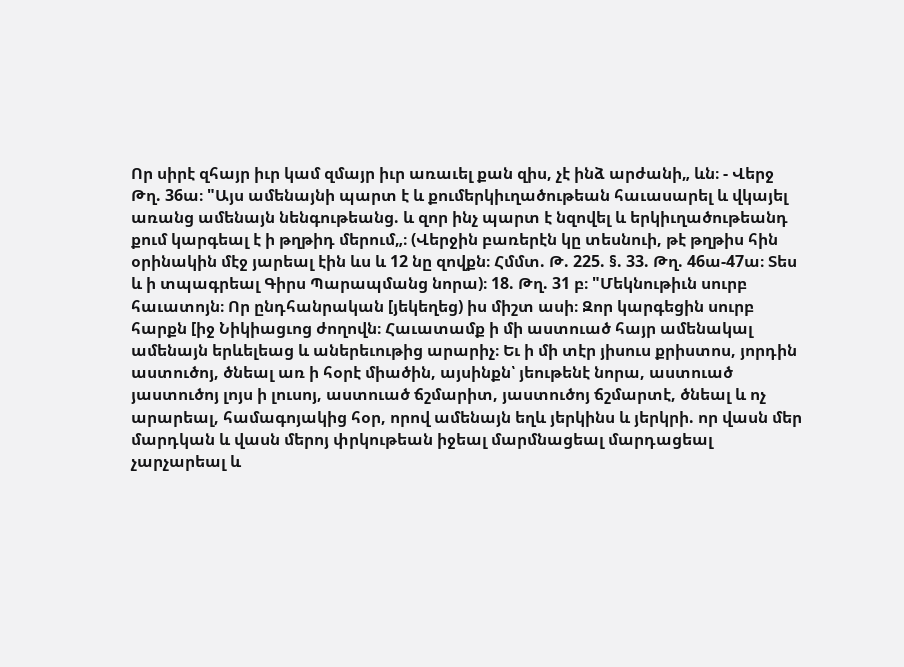Որ սիրէ զհայր իւր կամ զմայր իւր առաւել քան զիս, չէ ինձ արժանի„ ևն։ - Վերջ Թղ. 36ա։ "Այս ամենայնի պարտ է և քումերկիւղածութեան հաւասարել և վկայել առանց ամենայն նենգութեանց. և զոր ինչ պարտ է նզովել և երկիւղածութեանդ քում կարգեալ է ի թղթիդ մերում„։ (Վերջին բառերէն կը տեսնուի, թէ թղթիս հին օրինակին մէջ յարեալ էին ևս և 12 նը զովքն։ Հմմտ. Թ. 225. §. 33. Թղ. 46ա-47ա։ Տես և ի տպագրեալ Գիրս Պարապմանց նորա)։ 18. Թղ. 31 բ։ "Մեկնութիւն սուրբ հաւատոյն։ Որ ընդհանրական [յեկեղեց) իս միշտ ասի։ Զոր կարգեցին սուրբ հարքն [իջ Նիկիացւոց ժողովն։ Հաւատամք ի մի աստուած հայր ամենակալ ամենայն երևելեաց և աներեւութից արարիչ։ Եւ ի մի տէր յիսուս քրիստոս, յորդին աստուծոյ, ծնեալ առ ի հօրէ միածին, այսինքն՝ յեութենէ նորա, աստուած յաստուծոյ լոյս ի լուսոյ, աստուած ճշմարիտ, յաստուծոյ ճշմարտէ, ծնեալ և ոչ արարեալ, համագոյակից հօր, որով ամենայն եղև յերկինս և յերկրի. որ վասն մեր մարդկան և վասն մերոյ փրկութեան իջեալ մարմնացեալ մարդացեալ չարչարեալ և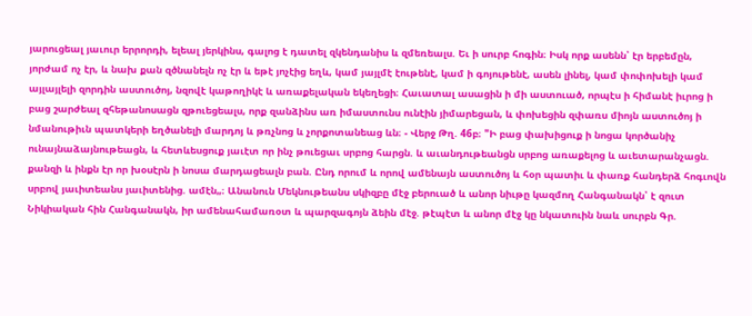յարուցեալ յաւուր երրորդի, ելեալ յերկինս, գալոց է դատել զկենդանիս և զմեռեալս. Եւ ի սուրբ հոգին։ Իսկ որք ասենն՝ էր երբեմըն, յորժամ ոչ էր, և նախ քան զծնանելն ոչ էր և եթէ յոչէից եղև, կամ յայլմէ էութենէ, կամ ի գոյութենէ, ասեն լինել, կամ փոփոխելի կամ այլայլելի զորդին աստուծոյ, նզովէ կաթողիկէ և առաքելական եկեղեցի։ Հաւատալ ասացին ի մի աստուած, որպէս ի հիմանէ իւրոց ի բաց շարժեալ զհեթանոսացն զթուեցեալս, որք զանձինս առ իմաստունս ունէին յիմարեցան, և փոխեցին զփառս միոյն աստուծոյ ի նմանութիւն պատկերի եղծանելի մարդոյ և թռչնոց և չորքոտանեաց ևն։ - Վերջ Թղ. 46բ։ "Ի բաց փախիցուք ի նոցա կործանիչ ունայնաձայնութեացն, և հետևեսցուք յաւէտ որ ինչ թուեցաւ սրբոց հարցն. և աւանդութեանցն սրբոց առաքելոց և աւետարանչացն. քանզի և ինքն էր որ խօսէրն ի նոսա մարդացեալն բան. Ընդ որում և որով ամենայն աստուծոյ և հօր պատիւ և փառք հանդերձ հոգւովն սրբով յաւիտեանս յաւիտենից. ամէն„։ Անանուն Մեկնութեանս սկիզբը մէջ բերուած և անոր նիւթը կազմող Հանգանակն՝ է զուտ Նիկիական հին Հանգանակն, իր ամենահամառօտ և պարզագոյն ձեին մէջ. թէպէտ և անոր մէջ կը նկատուին նաև սուրբն Գր.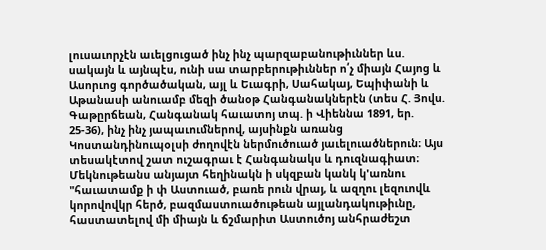լուսաւորչէն աւելցուցած ինչ ինչ պարզաբանութիւններ ևս. սակայն և այնպէս, ունի սա տարբերութիւններ ո՛չ միայն Հայոց և Ասորւոց գործածական, այլ և Եւագրի, Սահակայ, Եպիփանի և Աթանասի անուամբ մեզի ծանօթ Հանգանակներէն (տես Հ. Յովս. Գաթըրճեան, Հանգանակ հաւատոյ տպ. ի Վիեննա 1891, եր. 25-36), ինչ ինչ յապաւումներով, այսինքն առանց Կոստանդինուպօլսի ժողովէն ներմուծուած յաւելուածներուն։ Այս տեսակէտով շատ ուշագրաւ է Հանգանակս և դուզնագիատ։ Մեկնութեանս անյայտ հեղինակն ի սկզբան կանկ կ'առնու "հաւատամք ի փ Աստուած, բառե րուն վրայ, և ազղու լեզուովև կորովովկր հերծ, բազմաստուածութեան այլանդակութիւնը, հաստատելով մի միայն և ճշմարիտ Աստուծոյ անհրաժեշտ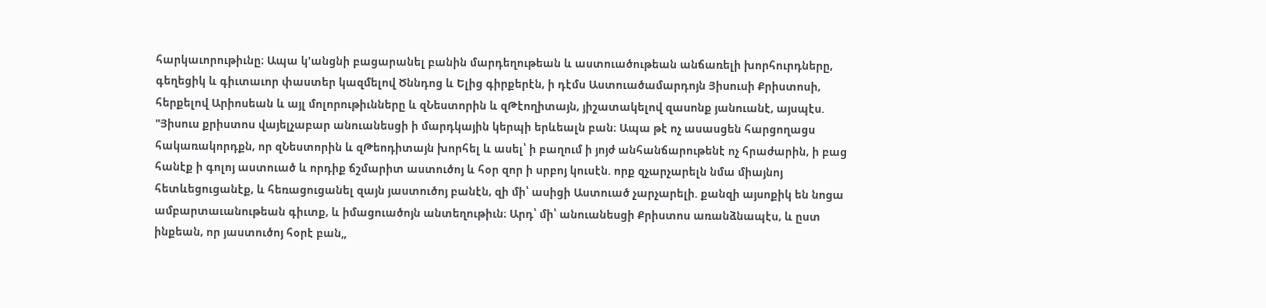հարկաւորութիւնը։ Ապա կ'անցնի բացարանել բանին մարդեղութեան և աստուածութեան անճառելի խորհուրդները, գեղեցիկ և գիւտաւոր փաստեր կազմելով Ծննդոց և Ելից գիրքերէն, ի դէմս Աստուածամարդոյն Յիսուսի Քրիստոսի, հերքելով Արիոսեան և այլ մոլորութիւնները և զՆեստորին և զԹէողիտայն, յիշատակելով զասոնք յանուանէ, այսպէս. "Յիսուս քրիստոս վայելչաբար անուանեսցի ի մարդկային կերպի երևեալն բան։ Ապա թէ ոչ ասասցեն հարցողացս հակառակորդքն, որ զՆեստորին և զԹեոդիտայն խորհել և ասել՝ ի բաղում ի յոյժ անհանճարութենէ ոչ հրաժարին, ի բաց հանէք ի գոլոյ աստուած և որդիք ճշմարիտ աստուծոյ և հօր զոր ի սրբոյ կուսէն. որք զչարչարելն նմա միայնոյ հետևեցուցանէք, և հեռացուցանել զայն յաստուծոյ բանէն, զի մի՝ ասիցի Աստուած չարչարելի. քանզի այսոքիկ են նոցա ամբարտաւանութեան գիւտք, և իմացուածոյն անտեղութիւն։ Արդ՝ մի՝ անուանեսցի Քրիստոս առանձնապէս, և ըստ ինքեան, որ յաստուծոյ հօրէ բան„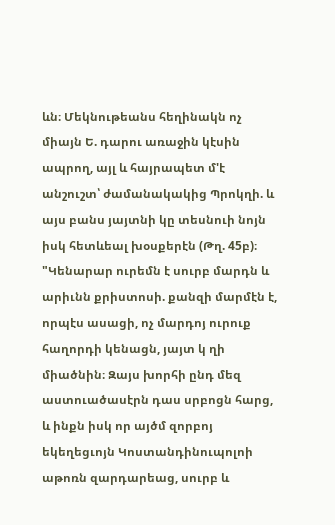ևն։ Մեկնութեանս հեղինակն ոչ միայն Ե. դարու առաջին կէսին ապրող, այլ և հայրապետ մ'է անշուշտ՝ ժամանակակից Պրոկղի. և այս բանս յայտնի կը տեսնուի նոյն իսկ հետևեալ խօսքերէն (Թղ. 45բ)։ "Կենարար ուրեմն է սուրբ մարդն և արիւնն քրիստոսի. քանզի մարմէն է, որպէս ասացի, ոչ մարդոյ ուրուք հաղորդի կենացն, յայտ կ ղի միածնին։ Զայս խորհի ընդ մեզ աստուածասէրն դաս սրբոցն հարց, և ինքն իսկ որ այծմ զորբոյ եկեղեցւոյն Կոստանդինուպոլոի աթոռն զարդարեաց, սուրբ և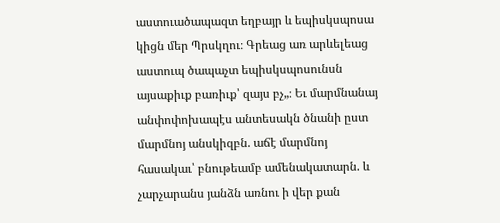աստուածապազտ եղբայր և եպիսկսպոսա կիցն մեր Պրսկղու։ Գրեաց առ արևելեաց աստուպ ծապաչտ եպիսկսպոսունսն այսաքիւք բառիւք՝ զայս բչ„։ Եւ մարմնանայ անփոփոխապէս անտեսակն ծնանի ըստ մարմնոյ անսկիզբն. աճէ մարմնոյ հասակաւ՝ բնութեամբ ամենակատարն. և չարչարանս յանձն առնու ի վեր քան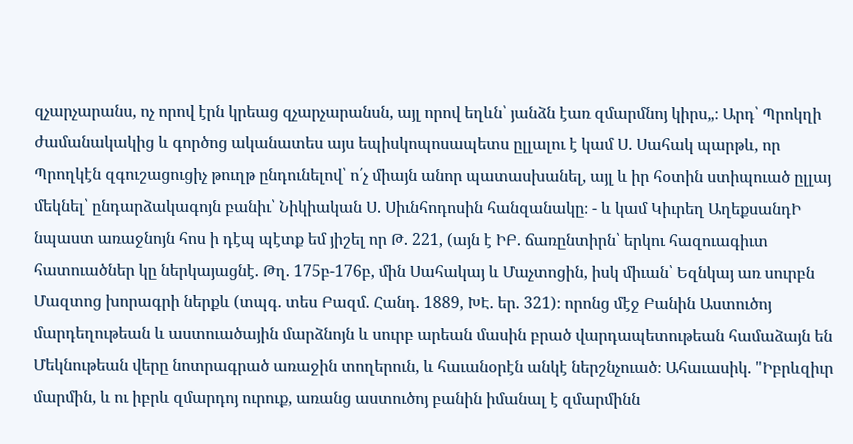զչարչարանս, ոչ որով էրն կրեաց զչարչարանսն, այլ որով եղևն՝ յանձն էառ զմարմնոյ կիրս„։ Արդ՝ Պրոկղի ժամանակակից և գործոց ականատես այս եպիսկոպոսապետս ըլլալու է կամ Ս. Սահակ պարթև, որ Պրողկէն զգուշացուցիչ թուղթ ընդունելով՝ ո՛չ միայն անոր պատասխանել, այլ և իր հօտին ստիպուած ըլլայ մեկնել՝ ընդարձակագոյն բանիւ՝ Նիկիական Ս. Սիւնհոդոսին հանզանակը։ - և կամ Կիւրեղ ԱղեքսանդԻ նպաստ առաջնոյն հոս ի դէպ պէտք եմ յիշել որ Թ. 221, (այն է ԻԲ. ճառընտիրն՝ երկու հազուագիւտ հատուածներ կը ներկայացնէ. Թղ. 175բ-176բ, մին Սահակայ և Մաչտոցին, իսկ միւան՝ Եզնկայ առ սուրբն Մազտոց խորագրի ներքև (տպգ. տես Բազմ. Հանդ. 1889, ԽԷ. եր. 321)։ որոնց մէջ Բանին Աստուծոյ մարդեղութեան և աստուածային մարձնոյն և սուրբ արեան մասին բրած վարդապետութեան համաձայն են Մեկնութեան վերը նոտրագրած առաջին տողերուն, և հաւանօրէն անկէ ներշնչուած։ Ահաւասիկ. "Իբրևզիւր մարմին, և ու իբրև զմարդոյ ուրուք, առանց աստուծոյ բանին իմանալ է զմարմինն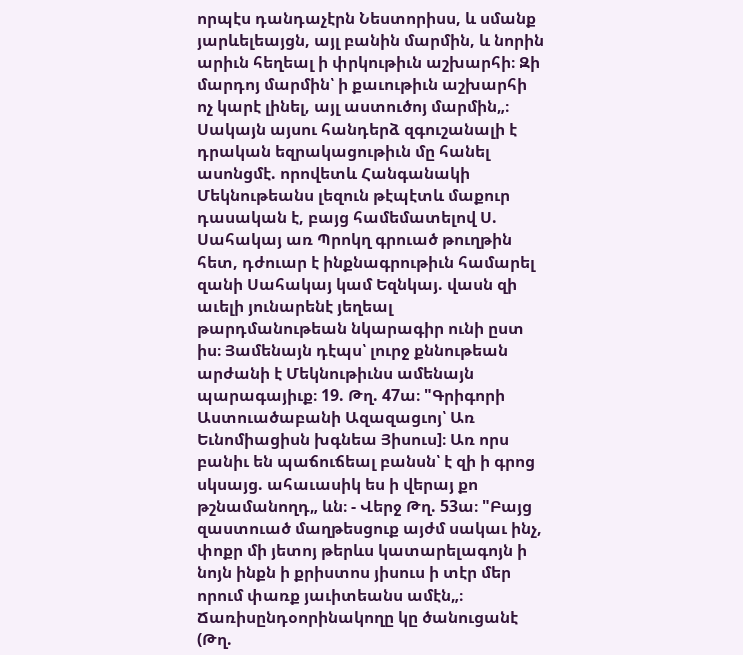որպէս դանդաչէրն Նեստորիսս, և սմանք յարևելեայցն, այլ բանին մարմին, և նորին արիւն հեղեալ ի փրկութիւն աշխարհի։ Զի մարդոյ մարմին՝ ի քաւութիւն աշխարհի ոչ կարէ լինել, այլ աստուծոյ մարմին„։ Սակայն այսու հանդերձ զգուշանալի է դրական եզրակացութիւն մը հանել ասոնցմէ. որովետև Հանգանակի Մեկնութեանս լեզուն թէպէտև մաքուր դասական է, բայց համեմատելով Ս. Սահակայ առ Պրոկղ գրուած թուղթին հետ, դժուար է ինքնագրութիւն համարել զանի Սահակայ կամ Եզնկայ. վասն զի աւելի յունարենէ յեղեալ թարդմանութեան նկարագիր ունի ըստ իս։ Յամենայն դէպս՝ լուրջ քննութեան արժանի է Մեկնութիւնս ամենայն պարագայիւք։ 19. Թղ. 47ա։ "Գրիգորի Աստուածաբանի Ազազացւոյ՝ Առ Եւնոմիացիսն խգնեա Յիսուս]։ Առ որս բանիւ են պաճուճեալ բանսն՝ է զի ի գրոց սկսայց. ահաւասիկ ես ի վերայ քո թշնամանողդ„ ևն։ - Վերջ Թղ. 53ա։ "Բայց զաստուած մաղթեսցուք այժմ սակաւ ինչ, փոքր մի յետոյ թերևս կատարելագոյն ի նոյն ինքն ի քրիստոս յիսուս ի տէր մեր որում փառք յաւիտեանս ամէն„։ Ճառիսընդօորինակողը կը ծանուցանէ (Թղ.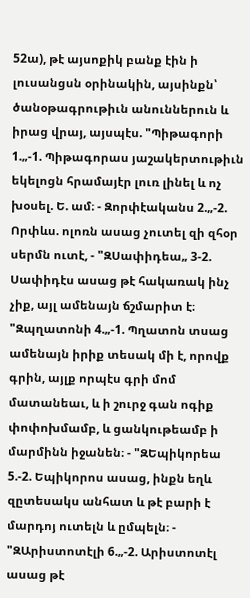52ա), թէ այսոքիկ բանք էին ի լուսանցսն օրինակին, այսինքն՝ ծանօթագրութիւն անուններուն և իրաց վրայ, այսպէս. "Պիթագորի 1.„-1. Պիթագորաս յաշակերտութիւն եկելոցն հրամայէր լուռ լինել և ոչ խօսել. Ե. ամ։ - Զորփէականս 2.„-2. Որփևս. ոլոռն ասաց չուտել զի զհօր սերմն ուտէ, - "ԶՍափիդեա„ 3-2. Սափիդէս ասաց թէ հակառակ ինչ չիք, այլ ամենայն ճշմարիտ է։ "Զպղատոնի 4.„-1. Պղատոն տսաց ամենայն իրիք տեսակ մի է, որովք գրին, այլք որպէս գրի մոմ մատանեաւ, և ի շուրջ գան ոգիք փոփոխմամբ, և ցանկութեամբ ի մարմինն իջանեն։ - "ԶԵպիկորեա 5.-2. Եպիկորոս ասաց, ինքն եղև զըտեսակս անհատ և թէ բարի է մարդոյ ուտելն և ըմպելն։ - "ԶԱրիստոտէլի 6.„-2. Արիստոտէլ ասաց թէ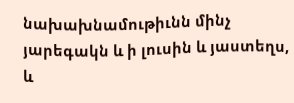նախախնամութիւնն մինչ յարեգակն և ի լուսին և յաստեղս, և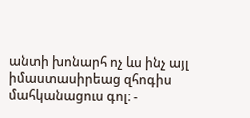անտի խոնարհ ոչ ևս ինչ այլ իմաստասիրեաց զհոգիս մահկանացուս գոլ։ -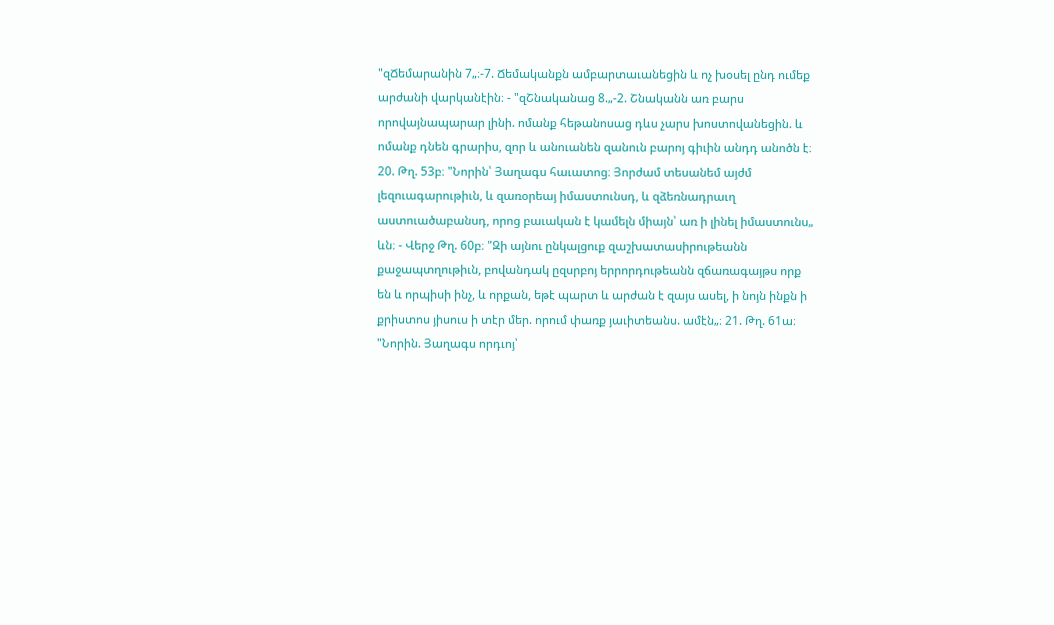"զՃեմարանին 7„։-7. Ճեմականքն ամբարտաւանեցին և ոչ խօսել ընդ ումեք արժանի վարկանէին։ - "զՇնականաց 8.„-2. Շնականն առ բարս որովայնապարար լինի. ոմանք հեթանոսաց դևս չարս խոստովանեցին. և ոմանք դնեն գրարիս, զոր և անուանեն զանուն բարոյ գիւին անդդ անոծն է։ 20. Թղ. 53բ։ "Նորին՝ Յաղագս հաւատոց։ Յորժամ տեսանեմ այժմ լեզուագարութիւն, և զառօրեայ իմաստունսդ, և զձեռնադրաւղ աստուածաբանսդ, որոց բաւական է կամելն միայն՝ առ ի լինել իմաստունս„ ևն։ - Վերջ Թղ. 60բ։ "Զի այնու ընկալցուք զաշխատասիրութեանն քաջապտղութիւն, բովանդակ ըզսրբոյ երրորդութեանն զճառագայթս որք են և որպիսի ինչ, և որքան, եթէ պարտ և արժան է զայս ասել, ի նոյն ինքն ի քրիստոս յիսուս ի տէր մեր. որում փառք յաւիտեանս. ամէն„։ 21. Թղ. 61ա։ "Նորին. Յաղագս որդւոյ՝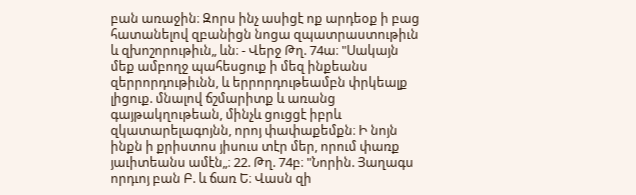բան առաջին։ Զորս ինչ ասիցէ ոք արդեօք ի բաց հատանելով զբանիցն նոցա զպատրաստութիւն և զխոշորութիւն„ ևն։ - Վերջ Թղ. 74ա։ "Սակայն մեք ամբողջ պահեսցուք ի մեզ ինքեանս զերրորդութիւնն, և երրորդութեամբն փրկեալք լիցուք. մնալով ճշմարիտք և առանց գայթակղութեան, մինչև ցուցցէ իբրև զկատարելագոյնն, որոյ փափաքեմքն։ Ի նոյն ինքն ի քրիստոս յիսուս տէր մեր, որում փառք յաւիտեանս ամէն„։ 22. Թղ. 74բ։ "Նորին. Յաղագս որդւոյ բան Բ. և ճառ Ե։ Վասն զի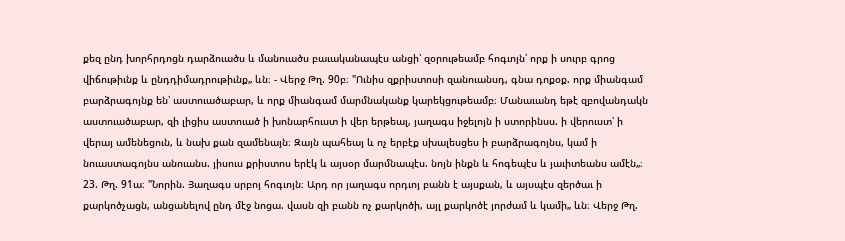քեզ ընդ խորհրդոցն դարձուածս և մանուածս բաւականապէս անցի՝ զօրութեամբ հոգւոյն՝ որք ի սուրբ գրոց վիճութիւնք և ընդդիմադրութիւնք„ ևն։ - Վերջ Թղ. 90բ։ "Ունիս զքրիստոսի զանուանսդ, գնա դոքօք. որք միանգամ բարձրագոյնք են՝ աստուածաբար, և որք միանգամ մարմնականք կարեկցութեամբ։ Մանաւանդ եթէ զբովանդակն աստուածաբար, զի լիցիս աստուած ի խոնարհուստ ի վեր երթեալ, յաղագս իջելոյն ի ստորինսս. ի վերուստ՝ ի վերայ ամենեցուն, և նախ քան զամենայն։ Զայն պահեայ և ոչ երբէք սխալեսցես ի բարձրագոյնս, կամ ի նուաստագոյնս անուանս. յիսուս քրիստոս երէկ և այսօր մարմնապէս. նոյն ինքն և հոգեպէս և յաւիտեանս ամէն„։ 23. Թղ. 91ա։ "Նորին. Յաղագս սրբոյ հոգւոյն։ Արդ որ յաղագս որդւոյ բանն է այսքան, և այսպէս զերծաւ ի քարկոծչացն, անցանելով ընդ մէջ նոցա. վասն զի բանն ոչ քարկոծի, այլ քարկոծէ յորժամ և կամի„ ևն։ Վերջ Թղ.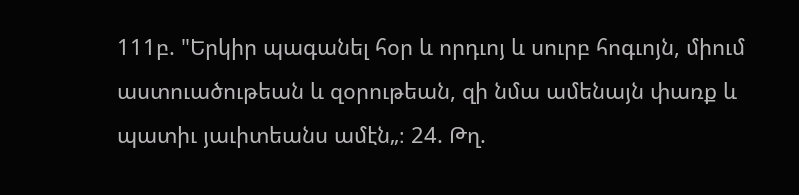111բ. "Երկիր պագանել հօր և որդւոյ և սուրբ հոգւոյն, միում աստուածութեան և զօրութեան, զի նմա ամենայն փառք և պատիւ յաւիտեանս ամէն„։ 24. Թղ.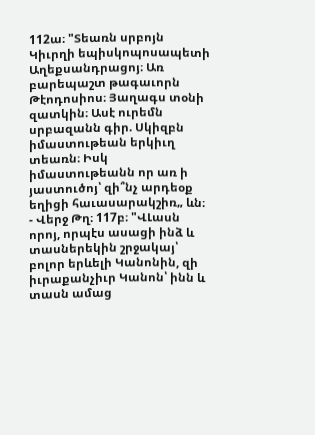112ա։ "Տեառն սրբոյն Կիւրղի եպիսկոպոսապետի Աղեքսանդրացոյ։ Առ բարեպաշտ թագաւորն Թէոդոսիոս։ Յաղագս տօնի զատկին։ Ասէ ուրեմն սրբազանն գիր. Սկիզբն իմաստութեան երկիւղ տեառն։ Իսկ իմաստութեանն որ առ ի յաստուծոյ՝ զի՞նչ արդեօք եղիցի հաւասարակշիռ„ ևն։ - Վերջ Թղ։ 117բ։ "ՎԼասն որոյ, որպէս ասացի ինձ և տասներեկին շրջակայ՝ բոլոր երևելի Կանոնին, զի իւրաքանչիւր Կանոն՝ ինն և տասն ամաց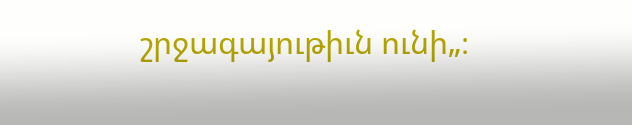շրջագայութիւն ունի„։